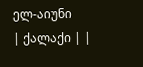ელ-აიუნი
| ქალაქი | |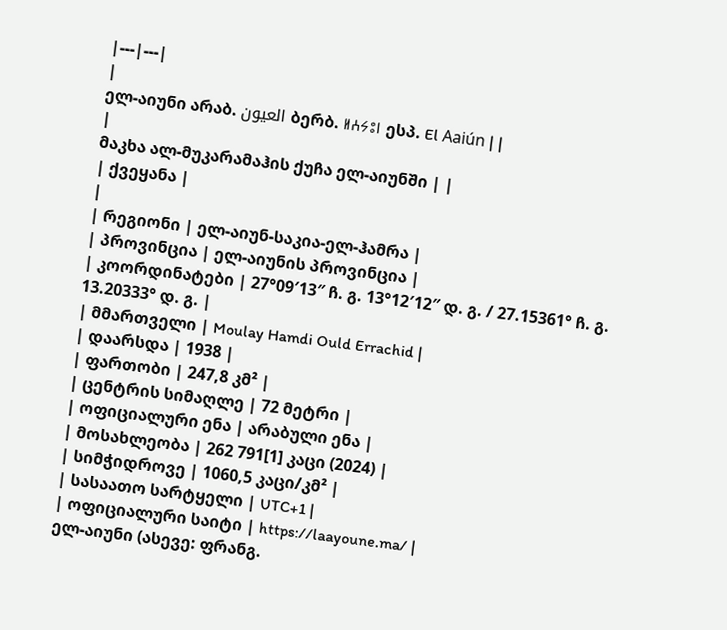|---|---|
|
ელ-აიუნი არაბ. العيون ბერბ. ⵍⵄⵢⵓⵏ ესპ. El Aaiún | |
|
მაკხა ალ-მუკარამაჰის ქუჩა ელ-აიუნში | |
| ქვეყანა |
|
| რეგიონი | ელ-აიუნ-საკია-ელ-ჰამრა |
| პროვინცია | ელ-აიუნის პროვინცია |
| კოორდინატები | 27°09′13″ ჩ. გ. 13°12′12″ დ. გ. / 27.15361° ჩ. გ. 13.20333° დ. გ. |
| მმართველი | Moulay Hamdi Ould Errachid |
| დაარსდა | 1938 |
| ფართობი | 247,8 კმ² |
| ცენტრის სიმაღლე | 72 მეტრი |
| ოფიციალური ენა | არაბული ენა |
| მოსახლეობა | 262 791[1] კაცი (2024) |
| სიმჭიდროვე | 1060,5 კაცი/კმ² |
| სასაათო სარტყელი | UTC+1 |
| ოფიციალური საიტი | https://laayoune.ma/ |
ელ-აიუნი (ასევე: ფრანგ.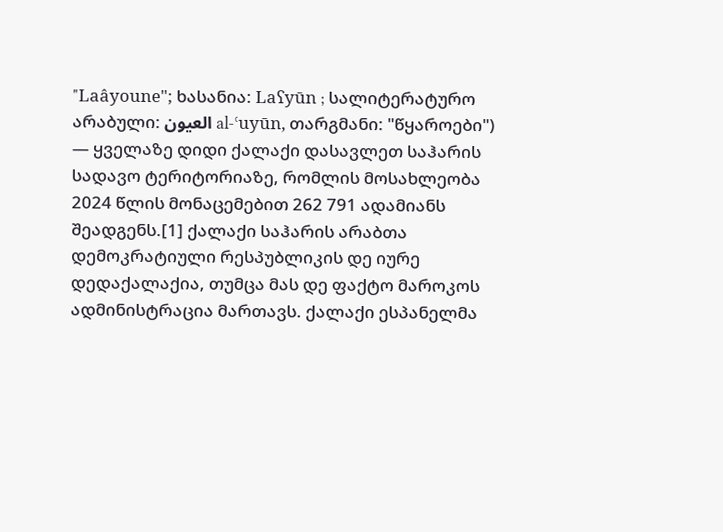"Laâyoune"; ხასანია: Laʕyūn ; სალიტერატურო არაბული: العيون al-ʿuyūn, თარგმანი: "წყაროები") — ყველაზე დიდი ქალაქი დასავლეთ საჰარის სადავო ტერიტორიაზე, რომლის მოსახლეობა 2024 წლის მონაცემებით 262 791 ადამიანს შეადგენს.[1] ქალაქი საჰარის არაბთა დემოკრატიული რესპუბლიკის დე იურე დედაქალაქია, თუმცა მას დე ფაქტო მაროკოს ადმინისტრაცია მართავს. ქალაქი ესპანელმა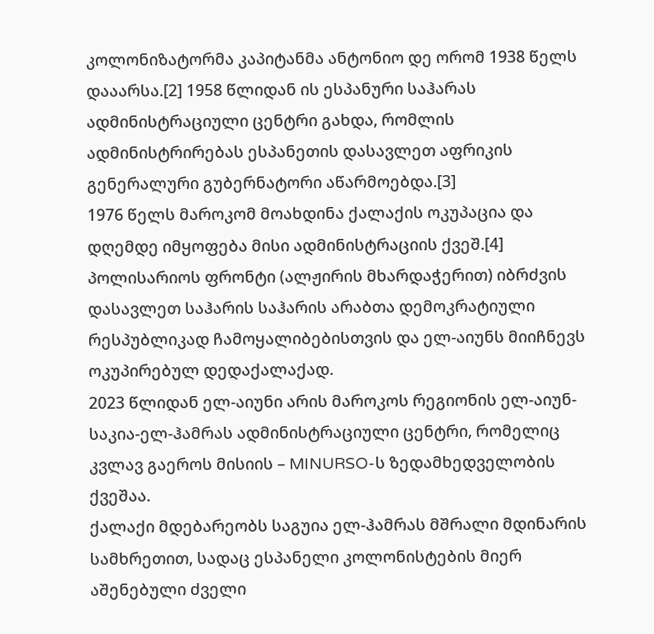კოლონიზატორმა კაპიტანმა ანტონიო დე ორომ 1938 წელს დააარსა.[2] 1958 წლიდან ის ესპანური საჰარას ადმინისტრაციული ცენტრი გახდა, რომლის ადმინისტრირებას ესპანეთის დასავლეთ აფრიკის გენერალური გუბერნატორი აწარმოებდა.[3]
1976 წელს მაროკომ მოახდინა ქალაქის ოკუპაცია და დღემდე იმყოფება მისი ადმინისტრაციის ქვეშ.[4] პოლისარიოს ფრონტი (ალჟირის მხარდაჭერით) იბრძვის დასავლეთ საჰარის საჰარის არაბთა დემოკრატიული რესპუბლიკად ჩამოყალიბებისთვის და ელ-აიუნს მიიჩნევს ოკუპირებულ დედაქალაქად.
2023 წლიდან ელ-აიუნი არის მაროკოს რეგიონის ელ-აიუნ-საკია-ელ-ჰამრას ადმინისტრაციული ცენტრი, რომელიც კვლავ გაეროს მისიის – MINURSO-ს ზედამხედველობის ქვეშაა.
ქალაქი მდებარეობს საგუია ელ-ჰამრას მშრალი მდინარის სამხრეთით, სადაც ესპანელი კოლონისტების მიერ აშენებული ძველი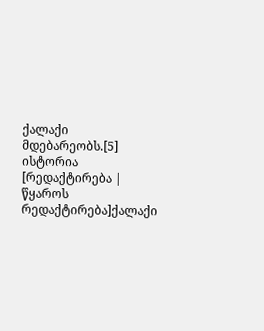ქალაქი მდებარეობს.[5]
ისტორია
[რედაქტირება | წყაროს რედაქტირება]ქალაქი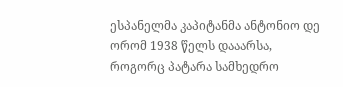ესპანელმა კაპიტანმა ანტონიო დე ორომ 1938 წელს დააარსა, როგორც პატარა სამხედრო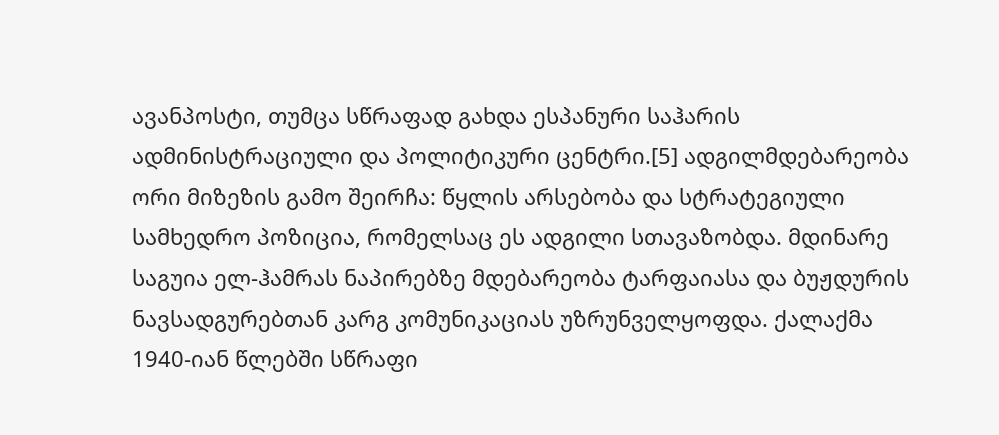ავანპოსტი, თუმცა სწრაფად გახდა ესპანური საჰარის ადმინისტრაციული და პოლიტიკური ცენტრი.[5] ადგილმდებარეობა ორი მიზეზის გამო შეირჩა: წყლის არსებობა და სტრატეგიული სამხედრო პოზიცია, რომელსაც ეს ადგილი სთავაზობდა. მდინარე საგუია ელ-ჰამრას ნაპირებზე მდებარეობა ტარფაიასა და ბუჟდურის ნავსადგურებთან კარგ კომუნიკაციას უზრუნველყოფდა. ქალაქმა 1940-იან წლებში სწრაფი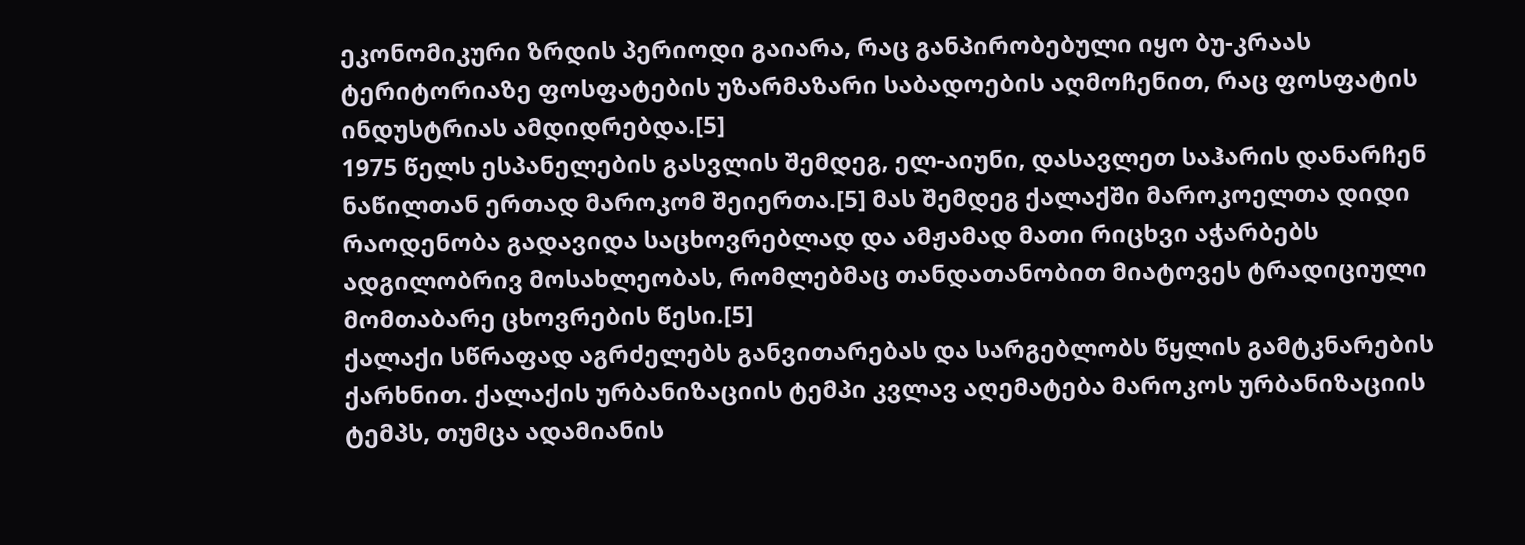ეკონომიკური ზრდის პერიოდი გაიარა, რაც განპირობებული იყო ბუ-კრაას ტერიტორიაზე ფოსფატების უზარმაზარი საბადოების აღმოჩენით, რაც ფოსფატის ინდუსტრიას ამდიდრებდა.[5]
1975 წელს ესპანელების გასვლის შემდეგ, ელ-აიუნი, დასავლეთ საჰარის დანარჩენ ნაწილთან ერთად მაროკომ შეიერთა.[5] მას შემდეგ ქალაქში მაროკოელთა დიდი რაოდენობა გადავიდა საცხოვრებლად და ამჟამად მათი რიცხვი აჭარბებს ადგილობრივ მოსახლეობას, რომლებმაც თანდათანობით მიატოვეს ტრადიციული მომთაბარე ცხოვრების წესი.[5]
ქალაქი სწრაფად აგრძელებს განვითარებას და სარგებლობს წყლის გამტკნარების ქარხნით. ქალაქის ურბანიზაციის ტემპი კვლავ აღემატება მაროკოს ურბანიზაციის ტემპს, თუმცა ადამიანის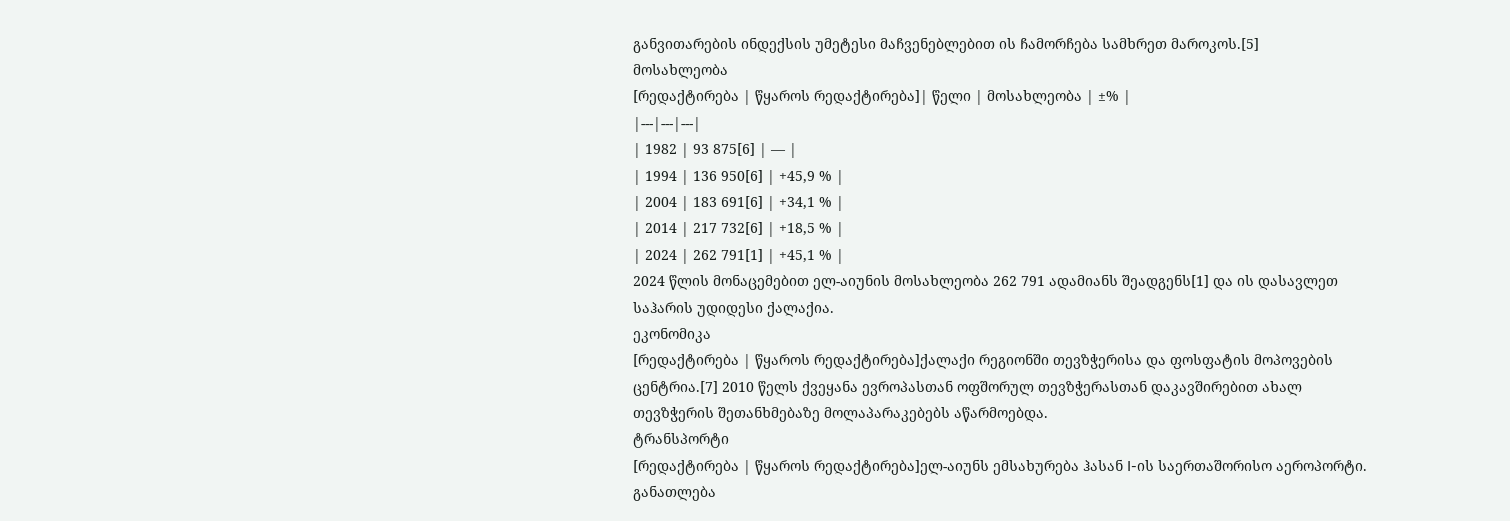განვითარების ინდექსის უმეტესი მაჩვენებლებით ის ჩამორჩება სამხრეთ მაროკოს.[5]
მოსახლეობა
[რედაქტირება | წყაროს რედაქტირება]| წელი | მოსახლეობა | ±% |
|---|---|---|
| 1982 | 93 875[6] | — |
| 1994 | 136 950[6] | +45,9 % |
| 2004 | 183 691[6] | +34,1 % |
| 2014 | 217 732[6] | +18,5 % |
| 2024 | 262 791[1] | +45,1 % |
2024 წლის მონაცემებით ელ-აიუნის მოსახლეობა 262 791 ადამიანს შეადგენს[1] და ის დასავლეთ საჰარის უდიდესი ქალაქია.
ეკონომიკა
[რედაქტირება | წყაროს რედაქტირება]ქალაქი რეგიონში თევზჭერისა და ფოსფატის მოპოვების ცენტრია.[7] 2010 წელს ქვეყანა ევროპასთან ოფშორულ თევზჭერასთან დაკავშირებით ახალ თევზჭერის შეთანხმებაზე მოლაპარაკებებს აწარმოებდა.
ტრანსპორტი
[რედაქტირება | წყაროს რედაქტირება]ელ-აიუნს ემსახურება ჰასან I-ის საერთაშორისო აეროპორტი.
განათლება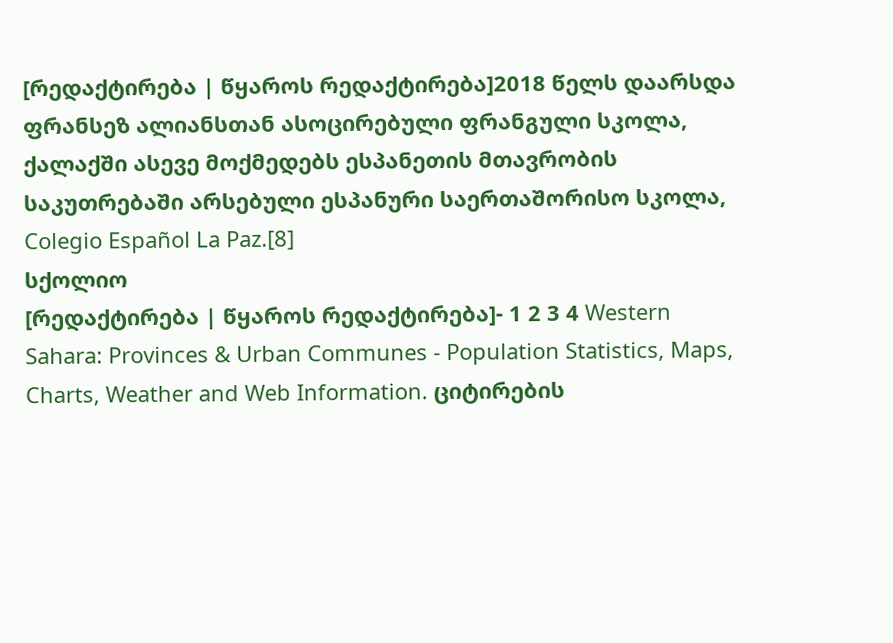[რედაქტირება | წყაროს რედაქტირება]2018 წელს დაარსდა ფრანსეზ ალიანსთან ასოცირებული ფრანგული სკოლა, ქალაქში ასევე მოქმედებს ესპანეთის მთავრობის საკუთრებაში არსებული ესპანური საერთაშორისო სკოლა, Colegio Español La Paz.[8]
სქოლიო
[რედაქტირება | წყაროს რედაქტირება]- 1 2 3 4 Western Sahara: Provinces & Urban Communes - Population Statistics, Maps, Charts, Weather and Web Information. ციტირების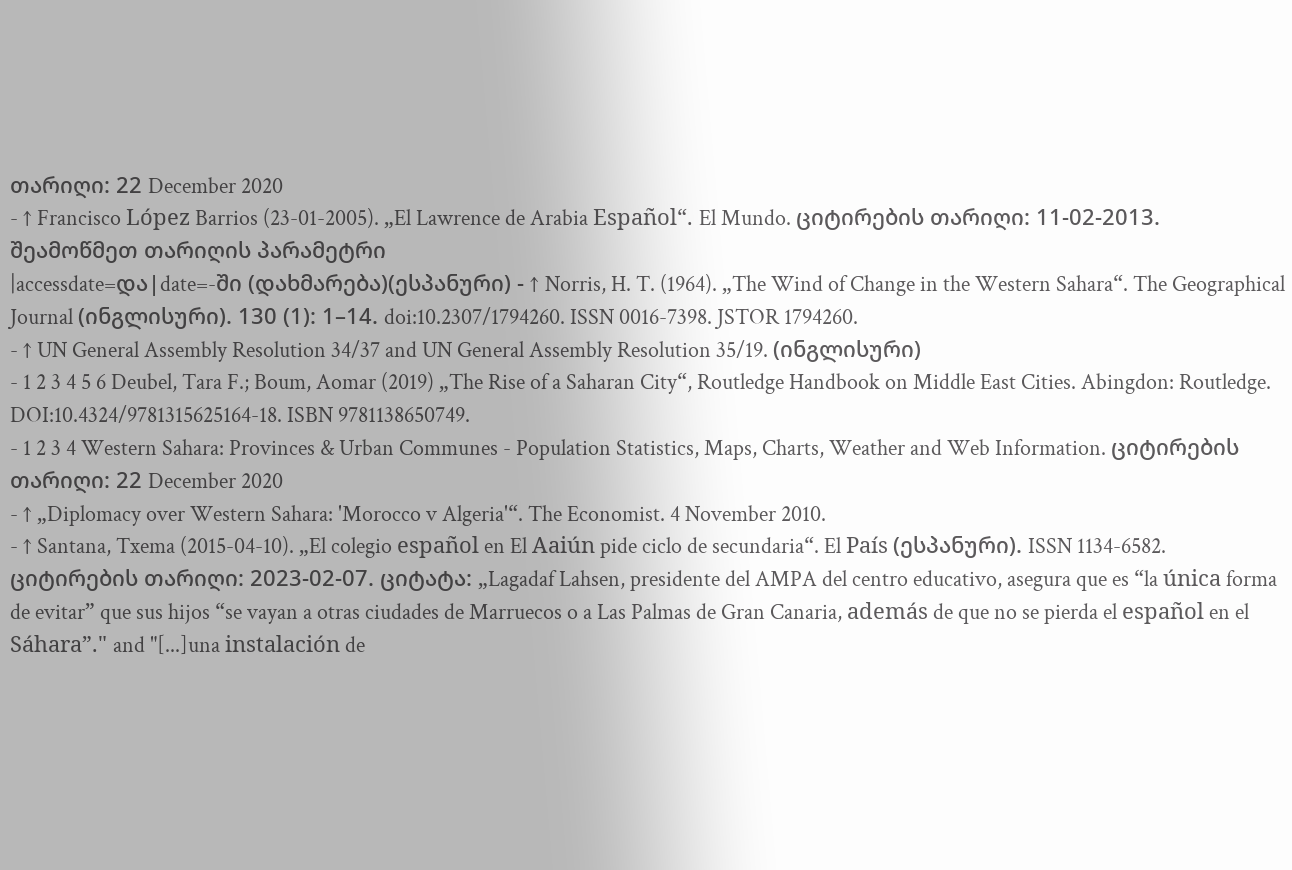თარიღი: 22 December 2020
- ↑ Francisco López Barrios (23-01-2005). „El Lawrence de Arabia Español“. El Mundo. ციტირების თარიღი: 11-02-2013. შეამოწმეთ თარიღის პარამეტრი
|accessdate=და|date=-ში (დახმარება)(ესპანური) - ↑ Norris, H. T. (1964). „The Wind of Change in the Western Sahara“. The Geographical Journal (ინგლისური). 130 (1): 1–14. doi:10.2307/1794260. ISSN 0016-7398. JSTOR 1794260.
- ↑ UN General Assembly Resolution 34/37 and UN General Assembly Resolution 35/19. (ინგლისური)
- 1 2 3 4 5 6 Deubel, Tara F.; Boum, Aomar (2019) „The Rise of a Saharan City“, Routledge Handbook on Middle East Cities. Abingdon: Routledge. DOI:10.4324/9781315625164-18. ISBN 9781138650749.
- 1 2 3 4 Western Sahara: Provinces & Urban Communes - Population Statistics, Maps, Charts, Weather and Web Information. ციტირების თარიღი: 22 December 2020
- ↑ „Diplomacy over Western Sahara: 'Morocco v Algeria'“. The Economist. 4 November 2010.
- ↑ Santana, Txema (2015-04-10). „El colegio español en El Aaiún pide ciclo de secundaria“. El País (ესპანური). ISSN 1134-6582. ციტირების თარიღი: 2023-02-07. ციტატა: „Lagadaf Lahsen, presidente del AMPA del centro educativo, asegura que es “la única forma de evitar” que sus hijos “se vayan a otras ciudades de Marruecos o a Las Palmas de Gran Canaria, además de que no se pierda el español en el Sáhara”." and "[...]una instalación de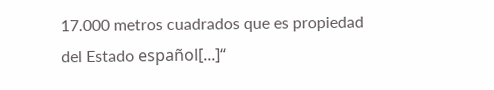17.000 metros cuadrados que es propiedad del Estado español[...]“